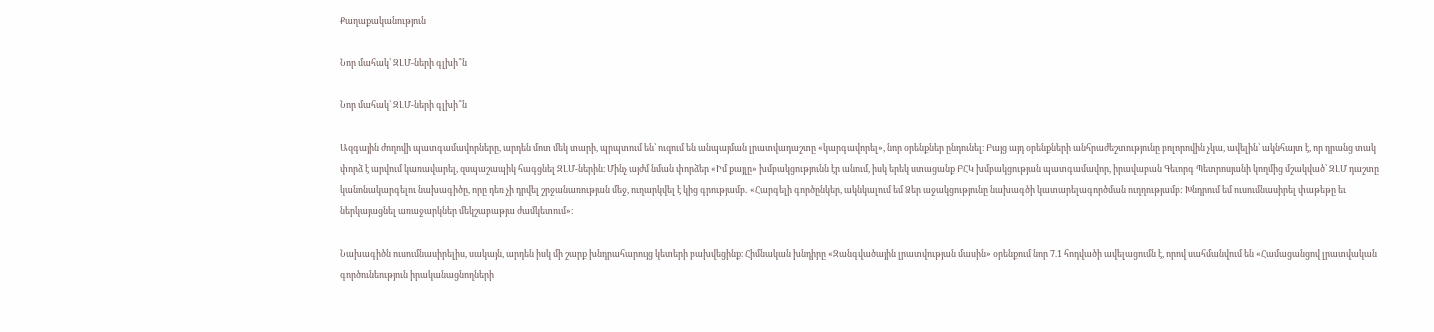Քաղաքականություն

Նոր մահակ՝ ԶԼՄ-ների գլխի՞ն

Նոր մահակ՝ ԶԼՄ-ների գլխի՞ն

Ազգային ժողովի պատգամավորները, արդեն մոտ մեկ տարի, պրպտում են՝ ուզում են անպայման լրատվադաշտը «կարգավորել», նոր օրենքներ ընդունել։ Բայց այդ օրենքների անհրաժեշտությունը բոլորովին չկա, ավելին՝ ակնհայտ է, որ դրանց տակ փորձ է արվում կառավարել, զսպաշապիկ հագցնել ԶԼՄ-ներին։ Մինչ այժմ նման փորձեր «Իմ քայլը» խմբակցությունն էր անում, իսկ երեկ ստացանք ԲՀԿ խմբակցության պատգամավոր, իրավաբան Գեւորգ Պետրոսյանի կողմից մշակված՝ ԶԼՄ դաշտը կանոնակարգելու նախագիծը, որը դեռ չի դրվել շրջանառության մեջ, ուղարկվել է կից գրությամբ․ «Հարգելի գործընկեր, ակնկալում եմ Ձեր աջակցությունը նախագծի կատարելագործման ուղղությամբ: Խնդրում եմ ուսումնասիրել փաթեթը եւ ներկայացնել առաջարկներ մեկշաբաթյա ժամկետում»։

Նախագիծն ուսումնասիրելիս, սակայն, արդեն իսկ մի շարք խնդրահարույց կետերի բախվեցինք։ Հիմնական խնդիրը «Զանգվածային լրատվության մասին» օրենքում նոր 7.1 հոդվածի ավելացումն է, որով սահմանվում են «Համացանցով լրատվական գործունեություն իրականացնողների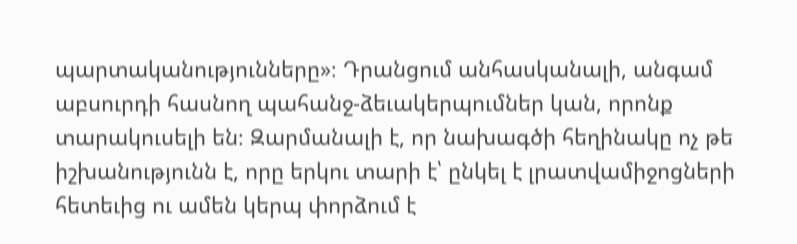պարտականությունները»։ Դրանցում անհասկանալի, անգամ աբսուրդի հասնող պահանջ-ձեւակերպումներ կան, որոնք տարակուսելի են։ Զարմանալի է, որ նախագծի հեղինակը ոչ թե իշխանությունն է, որը երկու տարի է՝ ընկել է լրատվամիջոցների հետեւից ու ամեն կերպ փորձում է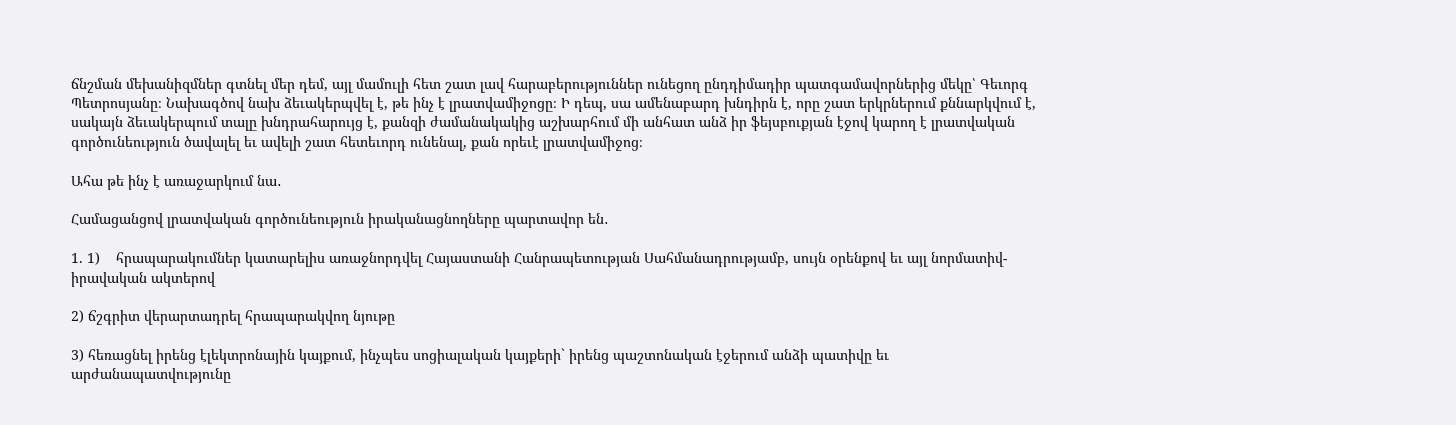ճնշման մեխանիզմներ գտնել մեր դեմ, այլ մամուլի հետ շատ լավ հարաբերություններ ունեցող ընդդիմադիր պատգամավորներից մեկը՝ Գեւորգ Պետրոսյանը։ Նախագծով նախ ձեւակերպվել է, թե ինչ է լրատվամիջոցը։ Ի դեպ, սա ամենաբարդ խնդիրն է, որը շատ երկրներում քննարկվում է, սակայն ձեւակերպում տալը խնդրահարույց է, քանզի ժամանակակից աշխարհում մի անհատ անձ իր ֆեյսբուքյան էջով կարող է լրատվական գործունեություն ծավալել եւ ավելի շատ հետեւորդ ունենալ, քան որեւէ լրատվամիջոց։

Ահա թե ինչ է առաջարկում նա․

Համացանցով լրատվական գործունեություն իրականացնողները պարտավոր են․

1. 1)    հրապարակումներ կատարելիս առաջնորդվել Հայաստանի Հանրապետության Սահմանադրությամբ, սույն օրենքով եւ այլ նորմատիվ-իրավական ակտերով

2) ճշգրիտ վերարտադրել հրապարակվող նյութը

3) հեռացնել իրենց էլեկտրոնային կայքում, ինչպես սոցիալական կայքերի` իրենց պաշտոնական էջերում անձի պատիվը եւ արժանապատվությունը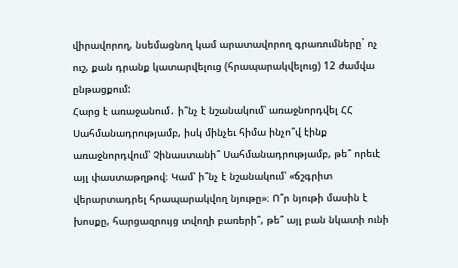վիրավորող, նսեմացնող կամ արատավորող գրառումները` ոչ ուշ, քան դրանք կատարվելուց (հրապարակվելուց) 12 ժամվա ընթացքում:
Հարց է առաջանում․ ի՞նչ է նշանակում՝ առաջնորդվել ՀՀ Սահմանադրությամբ, իսկ մինչեւ հիմա ինչո՞վ էինք առաջնորդվում՝ Չինաստանի՞ Սահմանադրությամբ, թե՞ որեւէ այլ փաստաթղթով։ Կամ՝ ի՞նչ է նշանակում՝ «ճշգրիտ վերարտադրել հրապարակվող նյութը»։ Ո՞ր նյութի մասին է խոսքը, հարցազրույց տվողի բառերի՞, թե՞ այլ բան նկատի ունի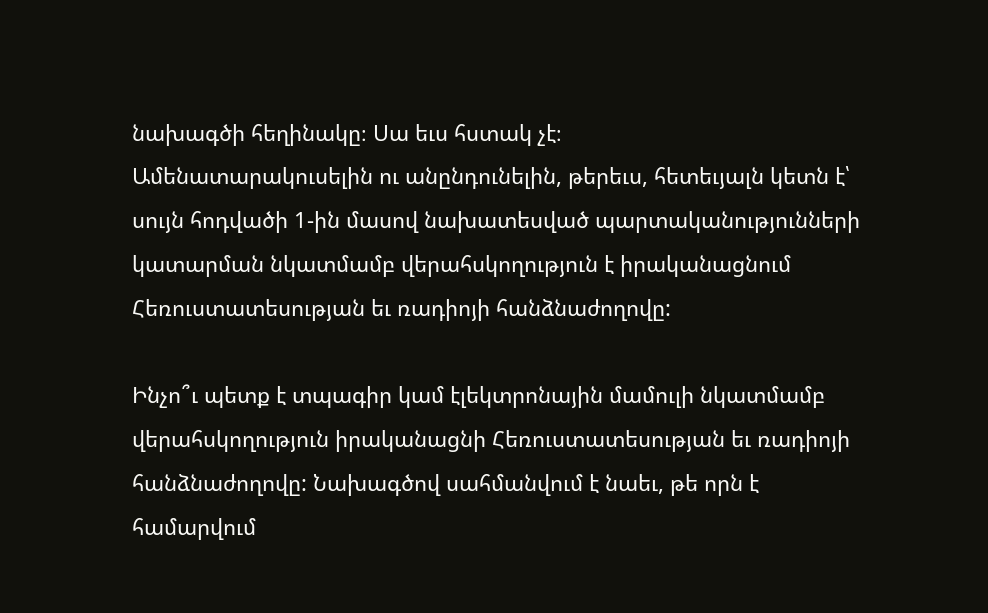նախագծի հեղինակը։ Սա եւս հստակ չէ։
Ամենատարակուսելին ու անընդունելին, թերեւս, հետեւյալն կետն է՝ սույն հոդվածի 1-ին մասով նախատեսված պարտականությունների կատարման նկատմամբ վերահսկողություն է իրականացնում Հեռուստատեսության եւ ռադիոյի հանձնաժողովը:

Ինչո՞ւ պետք է տպագիր կամ էլեկտրոնային մամուլի նկատմամբ վերահսկողություն իրականացնի Հեռուստատեսության եւ ռադիոյի հանձնաժողովը: Նախագծով սահմանվում է նաեւ, թե որն է համարվում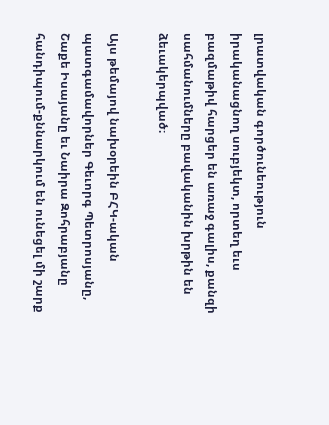լրատվական գործունեություն իրականացնող սուբյեկտ, որտեղ եւս բազմաթիվ հարցեր են առաջ գալիս, քանզի սահմանումները բավականին խրթին են ձեւակերպված։

Այս թեմայով նախօրեին ԲՀԿ-ական պատգամավորներ Գեւորգ Պետրոսյանը, Շաքե Իսայանը եւ Նաիրա Զոհրաբյանը հանդիպում-քննարկում են ունեցել մի շարք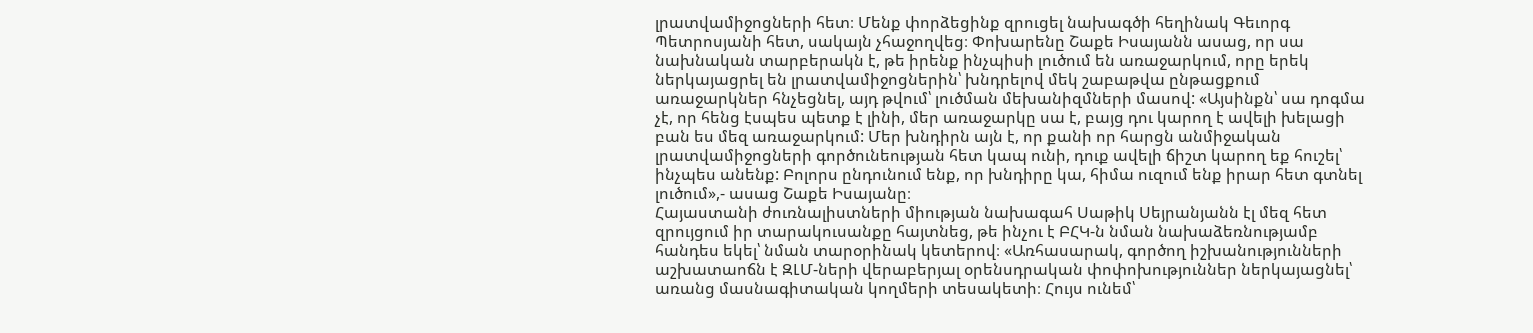լրատվամիջոցների հետ։ Մենք փորձեցինք զրուցել նախագծի հեղինակ Գեւորգ Պետրոսյանի հետ, սակայն չհաջողվեց։ Փոխարենը Շաքե Իսայանն ասաց, որ սա նախնական տարբերակն է, թե իրենք ինչպիսի լուծում են առաջարկում, որը երեկ ներկայացրել են լրատվամիջոցներին՝ խնդրելով մեկ շաբաթվա ընթացքում առաջարկներ հնչեցնել, այդ թվում՝ լուծման մեխանիզմների մասով: «Այսինքն՝ սա դոգմա չէ, որ հենց էսպես պետք է լինի, մեր առաջարկը սա է, բայց դու կարող է ավելի խելացի բան ես մեզ առաջարկում: Մեր խնդիրն այն է, որ քանի որ հարցն անմիջական լրատվամիջոցների գործունեության հետ կապ ունի, դուք ավելի ճիշտ կարող եք հուշել՝ ինչպես անենք: Բոլորս ընդունում ենք, որ խնդիրը կա, հիմա ուզում ենք իրար հետ գտնել լուծում»,- ասաց Շաքե Իսայանը։
Հայաստանի ժուռնալիստների միության նախագահ Սաթիկ Սեյրանյանն էլ մեզ հետ զրույցում իր տարակուսանքը հայտնեց, թե ինչու է ԲՀԿ-ն նման նախաձեռնությամբ հանդես եկել՝ նման տարօրինակ կետերով։ «Առհասարակ, գործող իշխանությունների աշխատաոճն է ԶԼՄ-ների վերաբերյալ օրենսդրական փոփոխություններ ներկայացնել՝ առանց մասնագիտական կողմերի տեսակետի։ Հույս ունեմ՝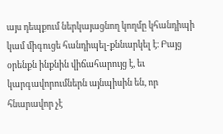այս դեպքում ներկայացնող կողմը կհանդիպի կամ միգուցե հանդիպել-քննարկել է։ Բայց օրենքն ինքնին վիճահարույց է, եւ կարգավորումներն այնպիսին են, որ հնարավոր չէ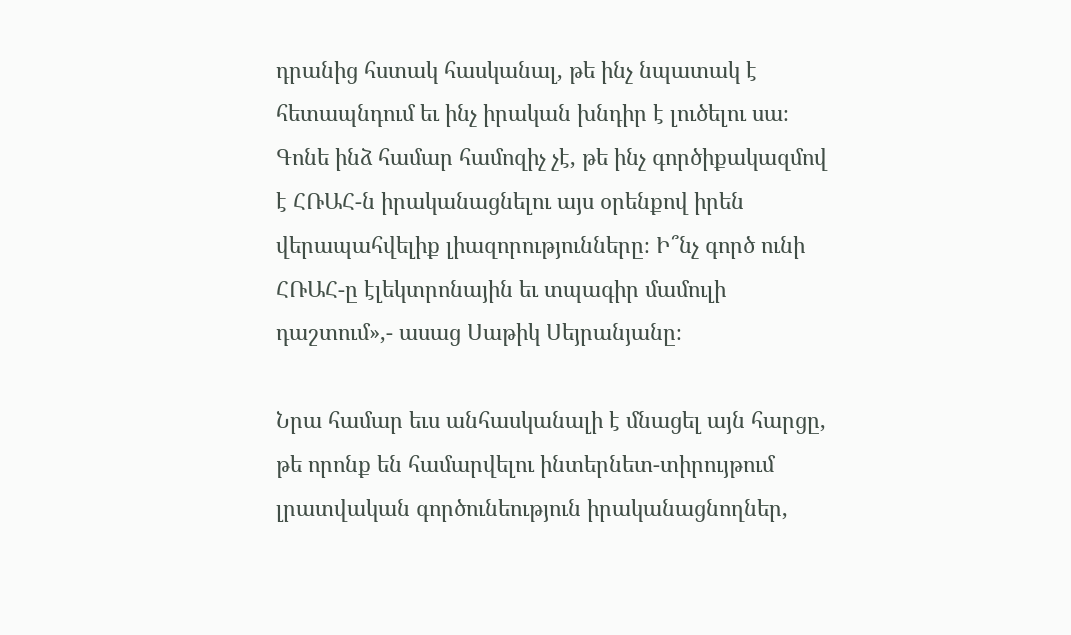դրանից հստակ հասկանալ, թե ինչ նպատակ է հետապնդում եւ ինչ իրական խնդիր է լուծելու սա։ Գոնե ինձ համար համոզիչ չէ, թե ինչ գործիքակազմով է ՀՌԱՀ-ն իրականացնելու այս օրենքով իրեն վերապահվելիք լիազորությունները։ Ի՞նչ գործ ունի ՀՌԱՀ-ը էլեկտրոնային եւ տպագիր մամուլի դաշտում»,- ասաց Սաթիկ Սեյրանյանը։

Նրա համար եւս անհասկանալի է մնացել այն հարցը, թե որոնք են համարվելու ինտերնետ-տիրույթում լրատվական գործունեություն իրականացնողներ,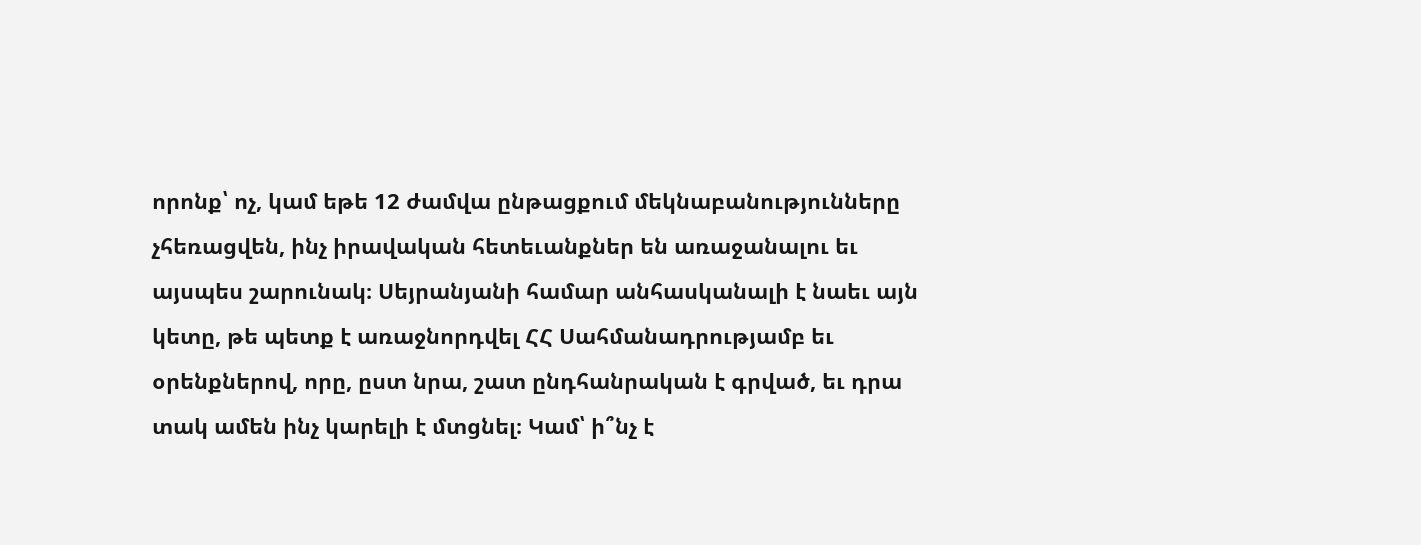որոնք՝ ոչ, կամ եթե 12 ժամվա ընթացքում մեկնաբանությունները չհեռացվեն, ինչ իրավական հետեւանքներ են առաջանալու եւ այսպես շարունակ։ Սեյրանյանի համար անհասկանալի է նաեւ այն կետը, թե պետք է առաջնորդվել ՀՀ Սահմանադրությամբ եւ օրենքներով, որը, ըստ նրա, շատ ընդհանրական է գրված, եւ դրա տակ ամեն ինչ կարելի է մտցնել։ Կամ՝ ի՞նչ է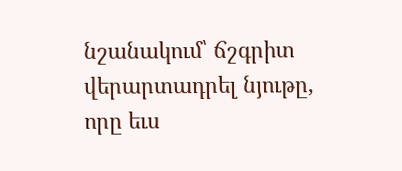նշանակում՝ ճշգրիտ վերարտադրել նյութը, որը եւս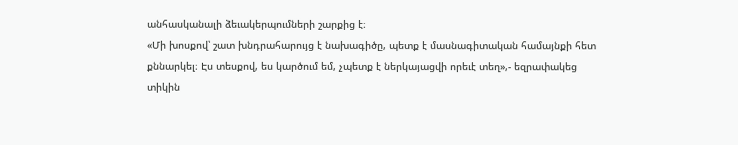անհասկանալի ձեւակերպումների շարքից է։
«Մի խոսքով՝ շատ խնդրահարույց է նախագիծը, պետք է մասնագիտական համայնքի հետ քննարկել։ Էս տեսքով, ես կարծում եմ, չպետք է ներկայացվի որեւէ տեղ»,- եզրափակեց տիկին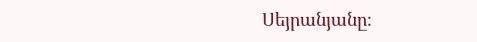Սեյրանյանը։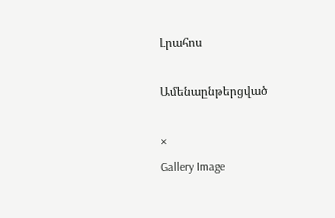Լրահոս

Ամենաընթերցված

×
Gallery Image